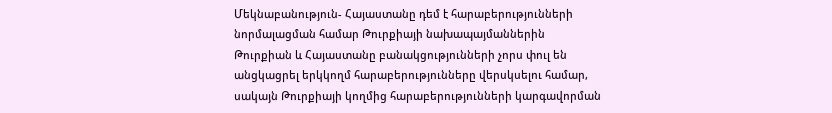Մեկնաբանություն- Հայաստանը դեմ է հարաբերությունների նորմալացման համար Թուրքիայի նախապայմաններին
Թուրքիան և Հայաստանը բանակցությունների չորս փուլ են անցկացրել երկկողմ հարաբերությունները վերսկսելու համար, սակայն Թուրքիայի կողմից հարաբերությունների կարգավորման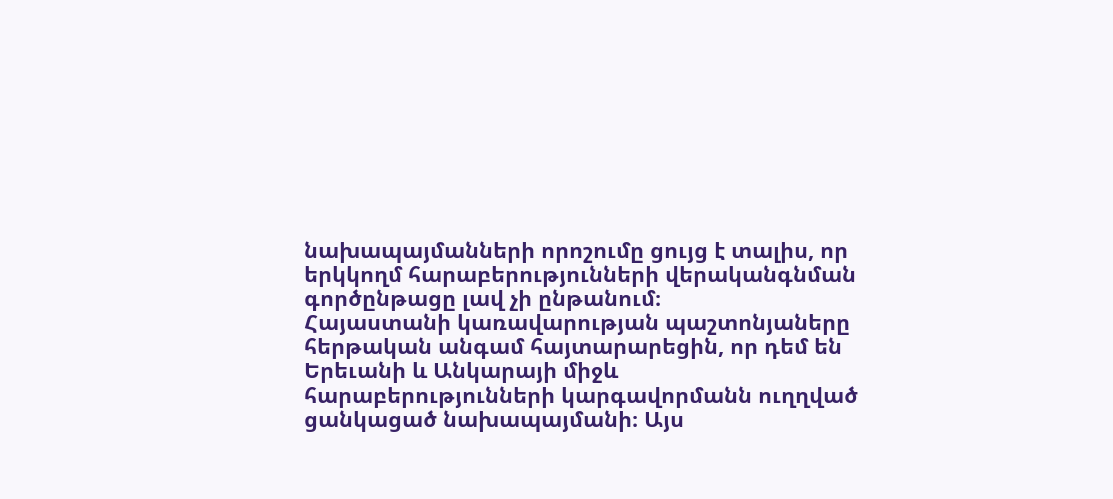նախապայմանների որոշումը ցույց է տալիս, որ երկկողմ հարաբերությունների վերականգնման գործընթացը լավ չի ընթանում։
Հայաստանի կառավարության պաշտոնյաները հերթական անգամ հայտարարեցին, որ դեմ են Երեւանի և Անկարայի միջև հարաբերությունների կարգավորմանն ուղղված ցանկացած նախապայմանի։ Այս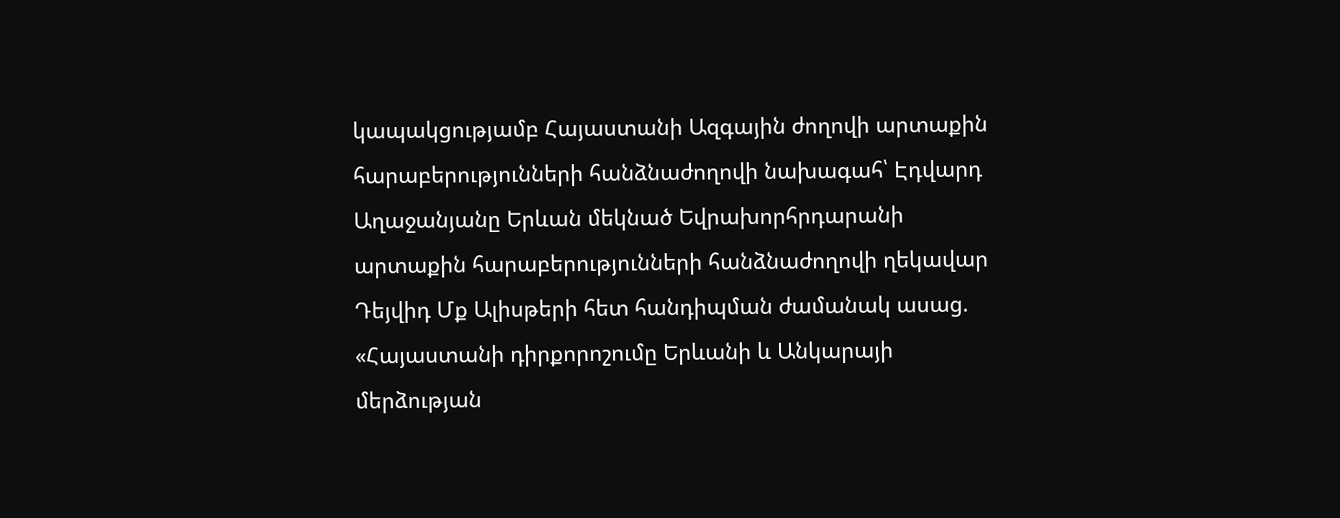կապակցությամբ Հայաստանի Ազգային ժողովի արտաքին հարաբերությունների հանձնաժողովի նախագահ՝ Էդվարդ Աղաջանյանը Երևան մեկնած Եվրախորհրդարանի արտաքին հարաբերությունների հանձնաժողովի ղեկավար Դեյվիդ Մք Ալիսթերի հետ հանդիպման ժամանակ ասաց. «Հայաստանի դիրքորոշումը Երևանի և Անկարայի մերձության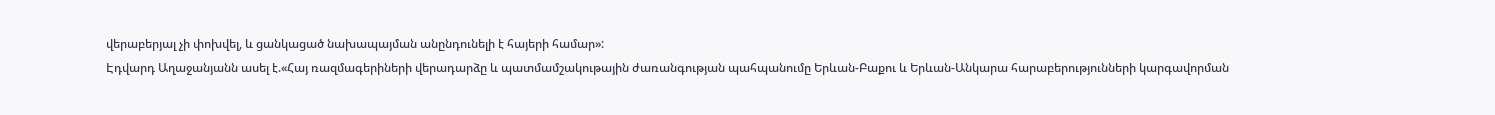վերաբերյալ չի փոխվել, և ցանկացած նախապայման անընդունելի է հայերի համար»:
Էդվարդ Աղաջանյանն ասել է.«Հայ ռազմագերիների վերադարձը և պատմամշակութային ժառանգության պահպանումը Երևան-Բաքու և Երևան-Անկարա հարաբերությունների կարգավորման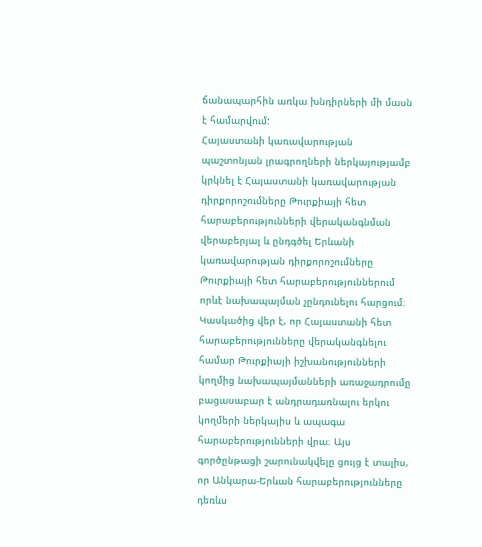ճանապարհին առկա խնդիրների մի մասն է համարվում:
Հայաստանի կառավարության պաշտոնյան լրագրողների ներկայությամբ կրկնել է Հայաստանի կառավարության դիրքորոշումները Թուրքիայի հետ հարաբերությունների վերականգնման վերաբերյալ և ընդգծել Երևանի կառավարության դիրքորոշումները Թուրքիայի հետ հարաբերություններում որևէ նախապայման չընդունելու հարցում։ Կասկածից վեր է, որ Հայաստանի հետ հարաբերությունները վերականգնելու համար Թուրքիայի իշխանությունների կողմից նախապայմանների առաջադրումը բացասաբար է անդրադառնալու երկու կողմերի ներկայիս և ապագա հարաբերությունների վրա։ Այս գործընթացի շարունակվելը ցույց է տալիս, որ Անկարա-Երևան հարաբերությունները դեռևս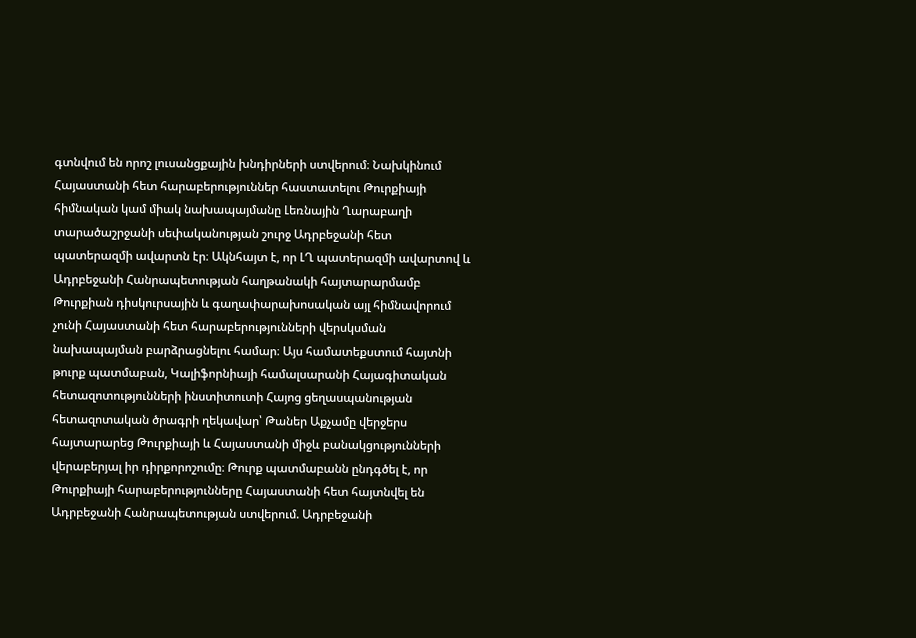գտնվում են որոշ լուսանցքային խնդիրների ստվերում։ Նախկինում Հայաստանի հետ հարաբերություններ հաստատելու Թուրքիայի հիմնական կամ միակ նախապայմանը Լեռնային Ղարաբաղի տարածաշրջանի սեփականության շուրջ Ադրբեջանի հետ պատերազմի ավարտն էր։ Ակնհայտ է, որ ԼՂ պատերազմի ավարտով և Ադրբեջանի Հանրապետության հաղթանակի հայտարարմամբ Թուրքիան դիսկուրսային և գաղափարախոսական այլ հիմնավորում չունի Հայաստանի հետ հարաբերությունների վերսկսման նախապայման բարձրացնելու համար։ Այս համատեքստում հայտնի թուրք պատմաբան, Կալիֆորնիայի համալսարանի Հայագիտական հետազոտությունների ինստիտուտի Հայոց ցեղասպանության հետազոտական ծրագրի ղեկավար՝ Թաներ Աքչամը վերջերս հայտարարեց Թուրքիայի և Հայաստանի միջև բանակցությունների վերաբերյալ իր դիրքորոշումը։ Թուրք պատմաբանն ընդգծել է, որ Թուրքիայի հարաբերությունները Հայաստանի հետ հայտնվել են Ադրբեջանի Հանրապետության ստվերում. Ադրբեջանի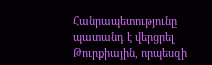Հանրապետությունը պատանդ է վերցրել Թուրքիային, որպեսզի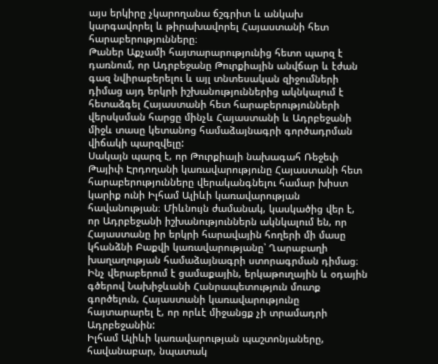այս երկիրը չկարողանա ճշգրիտ և անկախ կարգավորել և թիրախավորել Հայաստանի հետ հարաբերությունները։
Թաներ Աքչամի հայտարարությունից հետո պարզ է դառնում, որ Ադրբեջանը Թուրքիային անվճար և էժան գազ նվիրաբերելու և այլ տնտեսական զիջումների դիմաց այդ երկրի իշխանություններից ակնկալում է հետաձգել Հայաստանի հետ հարաբերությունների վերսկսման հարցը մինչև Հայաստանի և Ադրբեջանի միջև տասը կետանոց համաձայնագրի գործադրման վիճակի պարզվելը:
Սակայն պարզ է, որ Թուրքիայի նախագահ Ռեջեփ Թայիփ Էրդողանի կառավարությունը Հայաստանի հետ հարաբերությունները վերականգնելու համար խիստ կարիք ունի Իլհամ Ալիևի կառավարության հավանության։ Միևնույն ժամանակ, կասկածից վեր է, որ Ադրբեջանի իշխանություններն ակնկալում են, որ Հայաստանը իր երկրի հարավային հողերի մի մասը կհանձնի Բաքվի կառավարությանը՝ Ղարաբաղի խաղաղության համաձայնագրի ստորագրման դիմաց։ Ինչ վերաբերում է ցամաքային, երկաթուղային և օդային գծերով Նախիջևանի Հանրապետություն մուտք գործելուն, Հայաստանի կառավարությունը հայտարարել է, որ որևէ միջանցք չի տրամադրի Ադրբեջանին:
Իլհամ Ալիևի կառավարության պաշտոնյաները, հավանաբար, նպատակ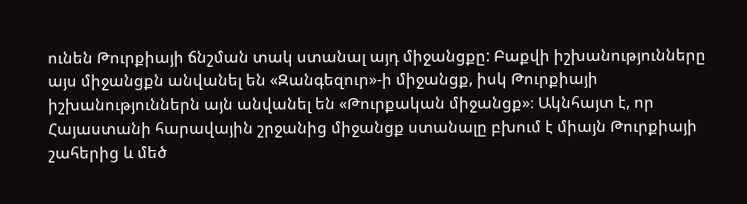ունեն Թուրքիայի ճնշման տակ ստանալ այդ միջանցքը: Բաքվի իշխանությունները այս միջանցքն անվանել են «Զանգեզուր»-ի միջանցք, իսկ Թուրքիայի իշխանություններն այն անվանել են «Թուրքական միջանցք»։ Ակնհայտ է, որ Հայաստանի հարավային շրջանից միջանցք ստանալը բխում է միայն Թուրքիայի շահերից և մեծ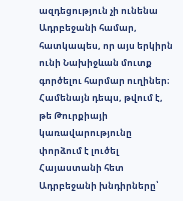ազդեցություն չի ունենա Ադրբեջանի համար, հատկապես, որ այս երկիրն ունի Նախիջևան մուտք գործելու հարմար ուղիներ։ Համենայն դեպս, թվում է, թե Թուրքիայի կառավարությունը փորձում է լուծել Հայաստանի հետ Ադրբեջանի խնդիրները՝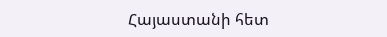Հայաստանի հետ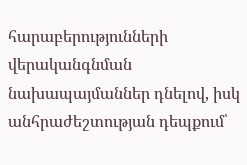հարաբերությունների վերականգնման նախապայմաններ դնելով, իսկ անհրաժեշտության դեպքում՝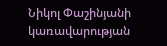Նիկոլ Փաշինյանի կառավարության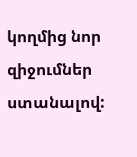կողմից նոր զիջումներ ստանալով: